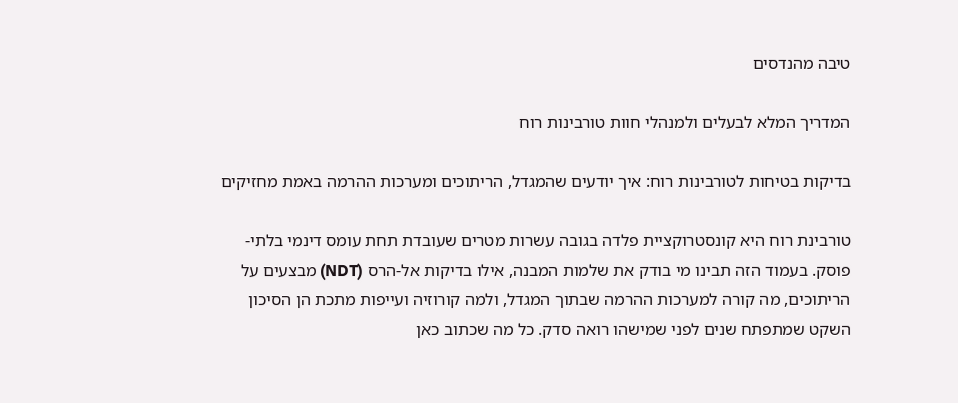טיבה מהנדסים

המדריך המלא לבעלים ולמנהלי חוות טורבינות רוח

בדיקות בטיחות לטורבינות רוח: איך יודעים שהמגדל, הריתוכים ומערכות ההרמה באמת מחזיקים

טורבינת רוח היא קונסטרוקציית פלדה בגובה עשרות מטרים שעובדת תחת עומס דינמי בלתי-פוסק. בעמוד הזה תבינו מי בודק את שלמות המבנה, אילו בדיקות אל-הרס (NDT) מבצעים על הריתוכים, מה קורה למערכות ההרמה שבתוך המגדל, ולמה קורוזיה ועייפות מתכת הן הסיכון השקט שמתפתח שנים לפני שמישהו רואה סדק. כל מה שכתוב כאן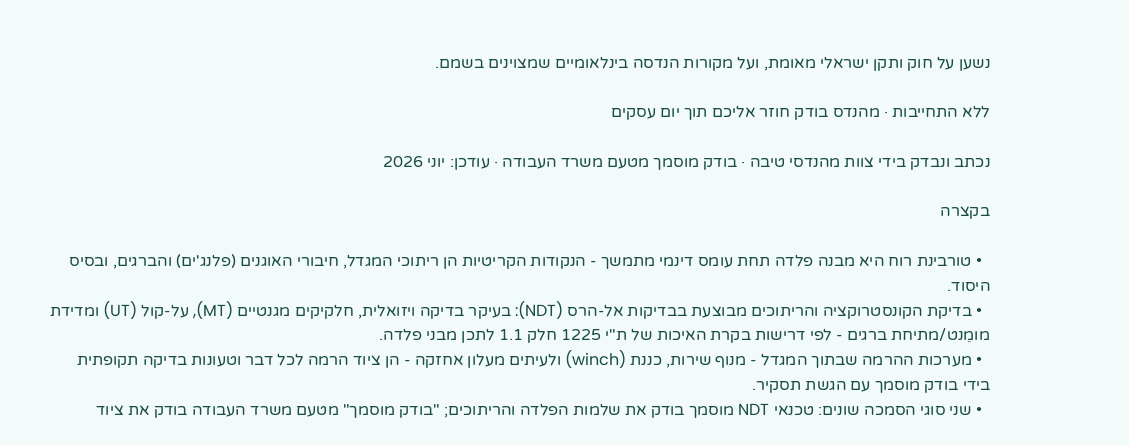נשען על חוק ותקן ישראלי מאומת, ועל מקורות הנדסה בינלאומיים שמצוינים בשמם.

ללא התחייבות · מהנדס בודק חוזר אליכם תוך יום עסקים

נכתב ונבדק בידי צוות מהנדסי טיבה · בודק מוסמך מטעם משרד העבודה · עודכן: יוני 2026

בקצרה

  • טורבינת רוח היא מבנה פלדה תחת עומס דינמי מתמשך - הנקודות הקריטיות הן ריתוכי המגדל, חיבורי האוגנים (פלנג'ים) והברגים, ובסיס היסוד.
  • בדיקת הקונסטרוקציה והריתוכים מבוצעת בבדיקות אל-הרס (NDT): בעיקר בדיקה ויזואלית, חלקיקים מגנטיים (MT), על-קול (UT) ומדידת מומֵנט/מתיחת ברגים - לפי דרישות בקרת האיכות של ת"י 1225 חלק 1.1 לתכן מבני פלדה.
  • מערכות ההרמה שבתוך המגדל - מנוף שירות, כננת (winch) ולעיתים מעלון אחזקה - הן ציוד הרמה לכל דבר וטעונות בדיקה תקופתית בידי בודק מוסמך עם הגשת תסקיר.
  • שני סוגי הסמכה שונים: טכנאי NDT מוסמך בודק את שלמות הפלדה והריתוכים; "בודק מוסמך" מטעם משרד העבודה בודק את ציוד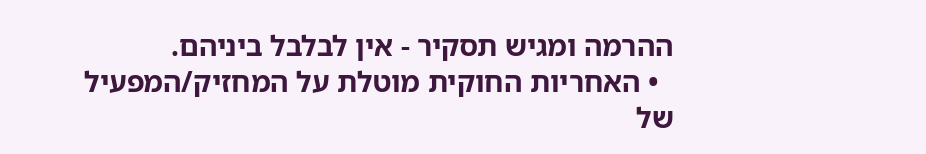ההרמה ומגיש תסקיר - אין לבלבל ביניהם.
  • האחריות החוקית מוטלת על המחזיק/המפעיל של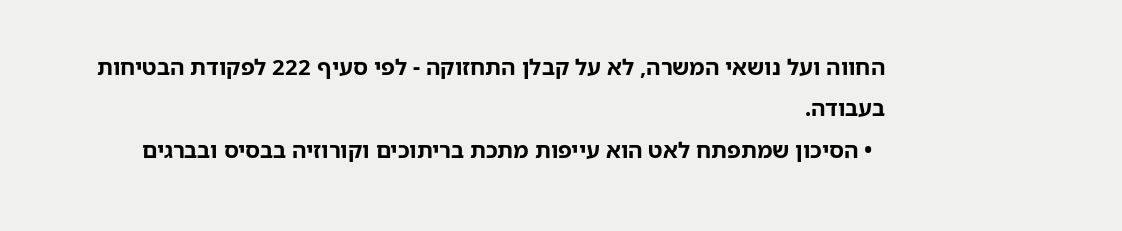החווה ועל נושאי המשרה, לא על קבלן התחזוקה - לפי סעיף 222 לפקודת הבטיחות בעבודה.
  • הסיכון שמתפתח לאט הוא עייפות מתכת בריתוכים וקורוזיה בבסיס ובברגים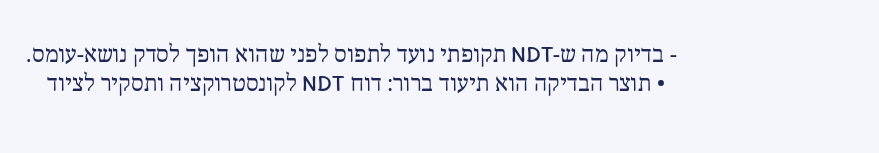- בדיוק מה ש-NDT תקופתי נועד לתפוס לפני שהוא הופך לסדק נושא-עומס.
  • תוצר הבדיקה הוא תיעוד ברור: דוח NDT לקונסטרוקציה ותסקיר לציוד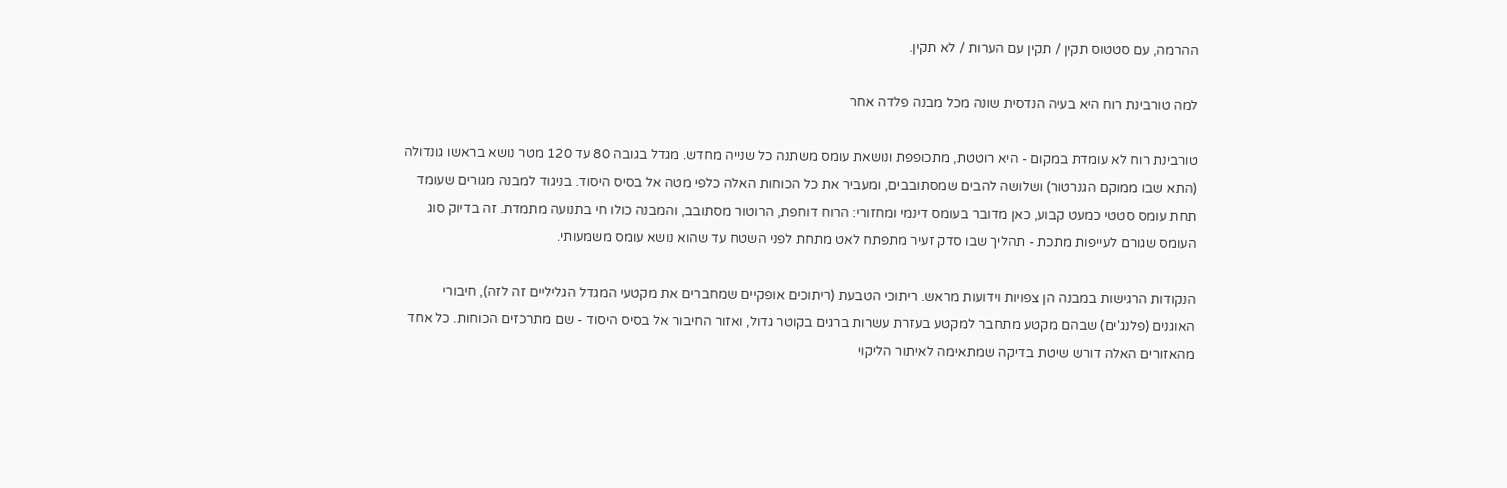ההרמה, עם סטטוס תקין / תקין עם הערות / לא תקין.

למה טורבינת רוח היא בעיה הנדסית שונה מכל מבנה פלדה אחר

טורבינת רוח לא עומדת במקום - היא רוטטת, מתכופפת ונושאת עומס משתנה כל שנייה מחדש. מגדל בגובה 80 עד 120 מטר נושא בראשו גונדולה (התא שבו ממוקם הגנרטור) ושלושה להבים שמסתובבים, ומעביר את כל הכוחות האלה כלפי מטה אל בסיס היסוד. בניגוד למבנה מגורים שעומד תחת עומס סטטי כמעט קבוע, כאן מדובר בעומס דינמי ומחזורי: הרוח דוחפת, הרוטור מסתובב, והמבנה כולו חי בתנועה מתמדת. זה בדיוק סוג העומס שגורם לעייפות מתכת - תהליך שבו סדק זעיר מתפתח לאט מתחת לפני השטח עד שהוא נושא עומס משמעותי.

הנקודות הרגישות במבנה הן צפויות וידועות מראש. ריתוכי הטבעת (ריתוכים אופקיים שמחברים את מקטעי המגדל הגליליים זה לזה), חיבורי האוגנים (פלנג'ים) שבהם מקטע מתחבר למקטע בעזרת עשרות ברגים בקוטר גדול, ואזור החיבור אל בסיס היסוד - שם מתרכזים הכוחות. כל אחד מהאזורים האלה דורש שיטת בדיקה שמתאימה לאיתור הליקוי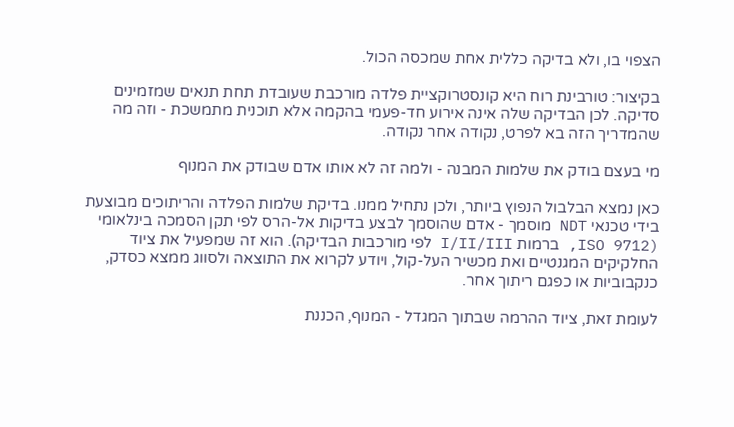הצפוי בו, ולא בדיקה כללית אחת שמכסה הכול.

בקיצור: טורבינת רוח היא קונסטרוקציית פלדה מורכבת שעובדת תחת תנאים שמזמינים סדיקה. לכן הבדיקה שלה אינה אירוע חד-פעמי בהקמה אלא תוכנית מתמשכת - וזה מה שהמדריך הזה בא לפרט, נקודה אחר נקודה.

מי בעצם בודק את שלמות המבנה - ולמה זה לא אותו אדם שבודק את המנוף

כאן נמצא הבלבול הנפוץ ביותר, ולכן נתחיל ממנו. בדיקת שלמות הפלדה והריתוכים מבוצעת בידי טכנאי NDT מוסמך - אדם שהוסמך לבצע בדיקות אל-הרס לפי תקן הסמכה בינלאומי (ISO 9712, ברמות I/II/III לפי מורכבות הבדיקה). הוא זה שמפעיל את ציוד החלקיקים המגנטיים ואת מכשיר העל-קול, ויודע לקרוא את התוצאה ולסווג ממצא כסדק, כנקבוביות או כפגם ריתוך אחר.

לעומת זאת, ציוד ההרמה שבתוך המגדל - המנוף, הכננת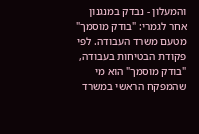והמעלון - נבדק במנגנון אחר לגמרי: "בודק מוסמך" מטעם משרד העבודה. לפי פקודת הבטיחות בעבודה, "בודק מוסמך" הוא מי שהמפקח הראשי במשרד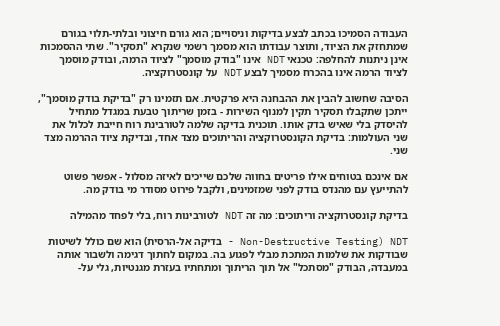העבודה הסמיכו בכתב לבצע בדיקות וניסויים; הוא גורם חיצוני ובלתי-תלוי בגורם שמתחזק את הציוד, ותוצר עבודתו הוא מסמך רשמי שנקרא "תסקיר". שתי ההסמכות אינן ניתנות להחלפה: טכנאי NDT אינו "בודק מוסמך" לציוד הרמה, ובודק מוסמך לציוד הרמה אינו בהכרח מסמיך לבצע NDT על קונסטרוקציה.

הסיבה שחשוב להבין את ההבחנה היא פרקטית. אם תזמינו רק "בדיקת בודק מוסמך", ייתכן שתקבלו תסקיר תקין למנוף השירות - בזמן שריתוך טבעת במגדל מתחיל להיסדק בלי שאיש בדק אותו. תוכנית בדיקה שלמה לטורבינת רוח חייבת לכלול את שני העולמות: בדיקת הקונסטרוקציה והריתוכים מצד אחד, ובדיקת ציוד ההרמה מצד שני.

אם אינכם בטוחים אילו פריטים בחווה שלכם שייכים לאיזה מסלול - אפשר פשוט להתייעץ עם מהנדס בודק לפני שמזמינים, ולקבל פירוט מסודר מי בודק מה.

בדיקת קונסטרוקציה וריתוכים: מה זה NDT לטורבינות רוח, בלי לפחד מהמילה

NDT (Non-Destructive Testing - בדיקה אל-הרסית) הוא שם כולל לשיטות שבודקות את שלמות המתכת מבלי לפגוע בה. במקום לחתוך דגימה ולשבור אותה במעבדה, הבודק "מסתכל" אל תוך הריתוך ומתחתיו בעזרת מגנטיות, גלי על-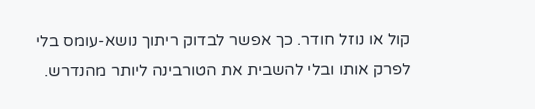קול או נוזל חודר. כך אפשר לבדוק ריתוך נושא-עומס בלי לפרק אותו ובלי להשבית את הטורבינה ליותר מהנדרש.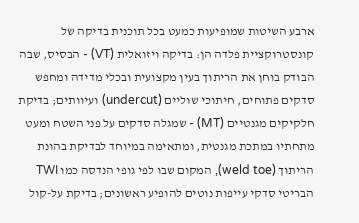ארבע השיטות שמופיעות כמעט בכל תוכנית בדיקה של קונסטרוקציית פלדה הן: בדיקה ויזואלית (VT) - הבסיס, שבה הבודק בוחן את הריתוך בעין מקצועית ובכלי מדידה ומחפש סדקים פתוחים, חיתוכי שוליים (undercut) ועיוותים; בדיקת חלקיקים מגנטיים (MT) - שמגלה סדקים על פני השטח ומעט מתחתיו במתכת מגנטית, ומתאימה במיוחד לבדיקת בהונת הריתוך (weld toe), המקום שבו לפי גופי הנדסה כמו TWI הבריטי סדקי עייפות נוטים להופיע ראשונים; בדיקת על-קול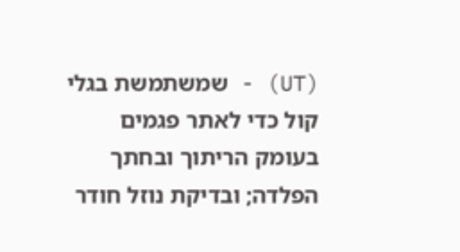(UT) - שמשתמשת בגלי קול כדי לאתר פגמים בעומק הריתוך ובחתך הפלדה; ובדיקת נוזל חודר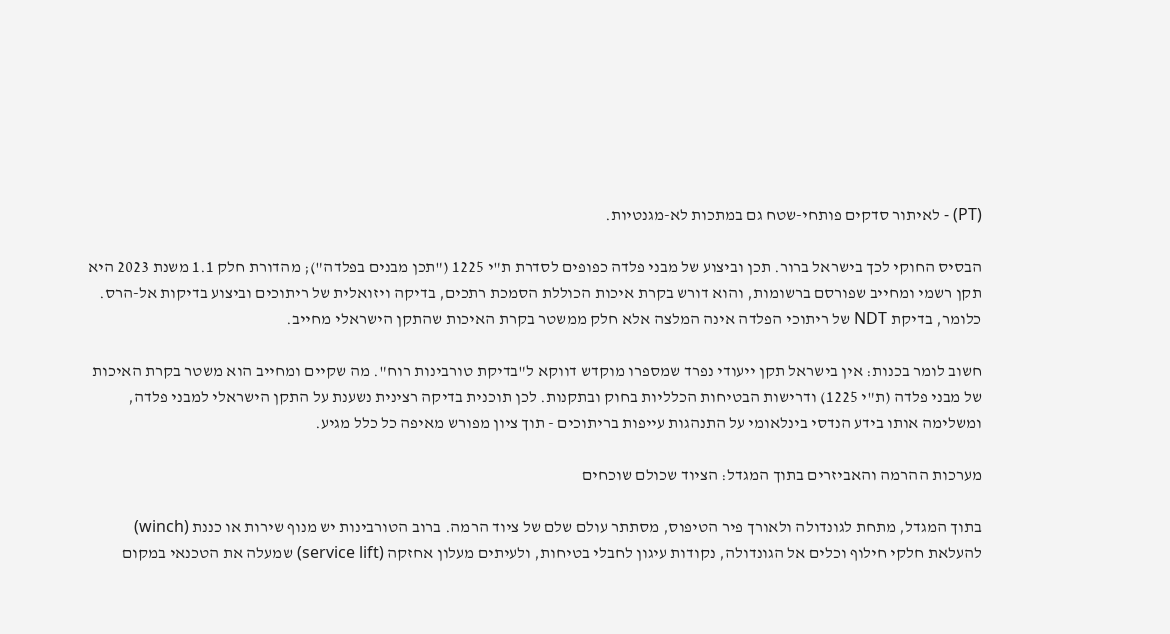(PT) - לאיתור סדקים פותחי-שטח גם במתכות לא-מגנטיות.

הבסיס החוקי לכך בישראל ברור. תכן וביצוע של מבני פלדה כפופים לסדרת ת"י 1225 ("תכן מבנים בפלדה"); מהדורת חלק 1.1 משנת 2023 היא תקן רשמי ומחייב שפורסם ברשומות, והוא דורש בקרת איכות הכוללת הסמכת רתכים, בדיקה ויזואלית של ריתוכים וביצוע בדיקות אל-הרס. כלומר, בדיקת NDT של ריתוכי הפלדה אינה המלצה אלא חלק ממשטר בקרת האיכות שהתקן הישראלי מחייב.

חשוב לומר בכנות: אין בישראל תקן ייעודי נפרד שמספרו מוקדש דווקא ל"בדיקת טורבינות רוח". מה שקיים ומחייב הוא משטר בקרת האיכות של מבני פלדה (ת"י 1225) ודרישות הבטיחות הכלליות בחוק ובתקנות. לכן תוכנית בדיקה רצינית נשענת על התקן הישראלי למבני פלדה, ומשלימה אותו בידע הנדסי בינלאומי על התנהגות עייפות בריתוכים - תוך ציון מפורש מאיפה כל כלל מגיע.

מערכות ההרמה והאביזרים בתוך המגדל: הציוד שכולם שוכחים

בתוך המגדל, מתחת לגונדולה ולאורך פיר הטיפוס, מסתתר עולם שלם של ציוד הרמה. ברוב הטורבינות יש מנוף שירות או כננת (winch) להעלאת חלקי חילוף וכלים אל הגונדולה, נקודות עיגון לחבלי בטיחות, ולעיתים מעלון אחזקה (service lift) שמעלה את הטכנאי במקום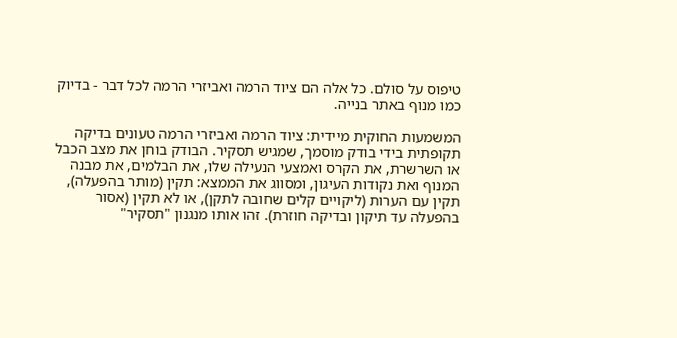טיפוס על סולם. כל אלה הם ציוד הרמה ואביזרי הרמה לכל דבר - בדיוק כמו מנוף באתר בנייה.

המשמעות החוקית מיידית: ציוד הרמה ואביזרי הרמה טעונים בדיקה תקופתית בידי בודק מוסמך, שמגיש תסקיר. הבודק בוחן את מצב הכבל או השרשרת, את הקרס ואמצעי הנעילה שלו, את הבלמים, את מבנה המנוף ואת נקודות העיגון, ומסווג את הממצא: תקין (מותר בהפעלה), תקין עם הערות (ליקויים קלים שחובה לתקן), או לא תקין (אסור בהפעלה עד תיקון ובדיקה חוזרת). זהו אותו מנגנון "תסקיר"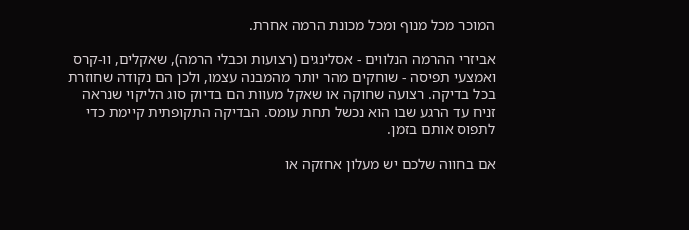המוכר מכל מנוף ומכל מכונת הרמה אחרת.

אביזרי ההרמה הנלווים - אסלינגים (רצועות וכבלי הרמה), שאקלים, וו-קרס ואמצעי תפיסה - שוחקים מהר יותר מהמבנה עצמו, ולכן הם נקודה שחוזרת בכל בדיקה. רצועה שחוקה או שאקל מעוות הם בדיוק סוג הליקוי שנראה זניח עד הרגע שבו הוא נכשל תחת עומס. הבדיקה התקופתית קיימת כדי לתפוס אותם בזמן.

אם בחווה שלכם יש מעלון אחזקה או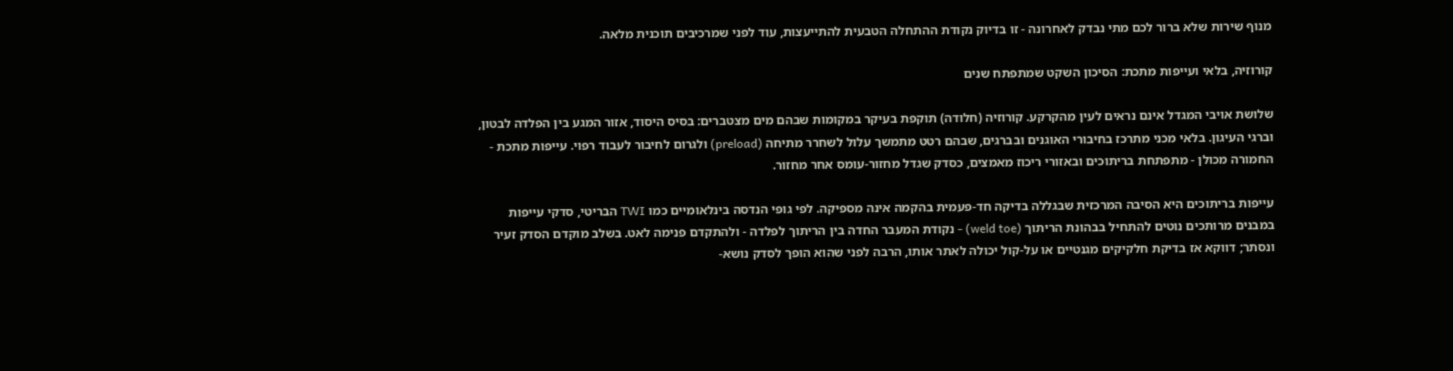מנוף שירות שלא ברור לכם מתי נבדק לאחרונה - זו בדיוק נקודת ההתחלה הטבעית להתייעצות, עוד לפני שמרכיבים תוכנית מלאה.

קורוזיה, בלאי ועייפות מתכת: הסיכון השקט שמתפתח שנים

שלושת אויבי המגדל אינם נראים לעין מהקרקע. קורוזיה (חלודה) תוקפת בעיקר במקומות שבהם מים מצטברים: בסיס היסוד, אזור המגע בין הפלדה לבטון, וברגי העיגון. בלאי מכני מתרכז בחיבורי האוגנים ובברגים, שבהם רטט מתמשך עלול לשחרר מתיחה (preload) ולגרום לחיבור לעבוד רפוי. עייפות מתכת - החמורה מכולן - מתפתחת בריתוכים ובאזורי ריכוז מאמצים, כסדק שגדל מחזור-עומס אחר מחזור.

עייפות בריתוכים היא הסיבה המרכזית שבגללה בדיקה חד-פעמית בהקמה אינה מספיקה. לפי גופי הנדסה בינלאומיים כמו TWI הבריטי, סדקי עייפות במבנים מרותכים נוטים להתחיל בבהונת הריתוך (weld toe) - נקודת המעבר החדה בין הריתוך לפלדה - ולהתקדם פנימה לאט. בשלב מוקדם הסדק זעיר ונסתר; דווקא אז בדיקת חלקיקים מגנטיים או על-קול יכולה לאתר אותו, הרבה לפני שהוא הופך לסדק נושא-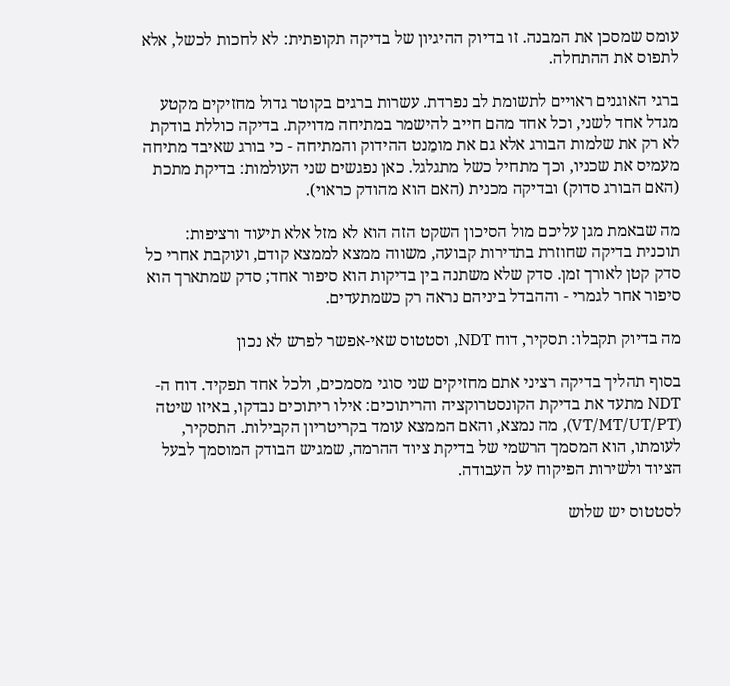עומס שמסכן את המבנה. זו בדיוק ההיגיון של בדיקה תקופתית: לא לחכות לכשל, אלא לתפוס את ההתחלה.

ברגי האוגנים ראויים לתשומת לב נפרדת. עשרות ברגים בקוטר גדול מחזיקים מקטע מגדל אחד לשני, וכל אחד מהם חייב להישמר במתיחה מדויקת. בדיקה כוללת בודקת לא רק את שלמות הבורג אלא גם את מומֵנט ההידוק והמתיחה - כי בורג שאיבד מתיחה מעמיס את שכניו, וכך מתחיל כשל מתגלגל. כאן נפגשים שני העולמות: בדיקת מתכת (האם הבורג סדוק) ובדיקה מכנית (האם הוא מהודק כראוי).

מה שבאמת מגן עליכם מול הסיכון השקט הזה הוא לא מזל אלא תיעוד ורציפות: תוכנית בדיקה שחוזרת בתדירות קבועה, משווה ממצא לממצא קודם, ועוקבת אחרי כל סדק קטן לאורך זמן. סדק שלא משתנה בין בדיקות הוא סיפור אחד; סדק שמתארך הוא סיפור אחר לגמרי - וההבדל ביניהם נראה רק כשמתעדים.

מה בדיוק תקבלו: תסקיר, דוח NDT, וסטטוס שאי-אפשר לפרש לא נכון

בסוף תהליך בדיקה רציני אתם מחזיקים שני סוגי מסמכים, ולכל אחד תפקיד. דוח ה-NDT מתעד את בדיקת הקונסטרוקציה והריתוכים: אילו ריתוכים נבדקו, באיזו שיטה (VT/MT/UT/PT), מה נמצא, והאם הממצא עומד בקריטריון הקבילות. התסקיר, לעומתו, הוא המסמך הרשמי של בדיקת ציוד ההרמה, שמגיש הבודק המוסמך לבעל הציוד ולשירות הפיקוח על העבודה.

לסטטוס יש שלוש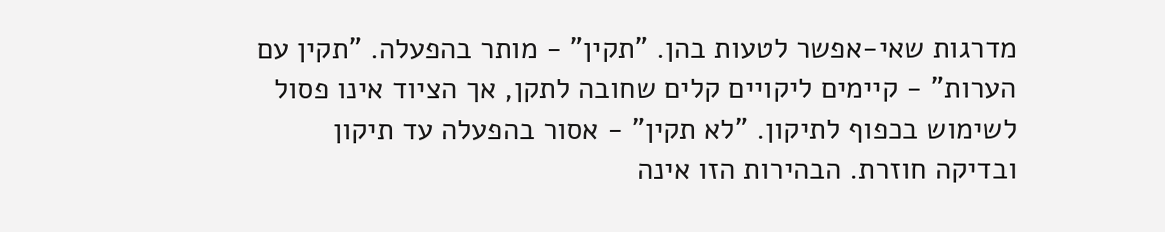מדרגות שאי-אפשר לטעות בהן. "תקין" - מותר בהפעלה. "תקין עם הערות" - קיימים ליקויים קלים שחובה לתקן, אך הציוד אינו פסול לשימוש בכפוף לתיקון. "לא תקין" - אסור בהפעלה עד תיקון ובדיקה חוזרת. הבהירות הזו אינה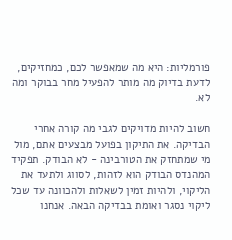פורמליות: היא מה שמאפשר לכם, כמחזיקים, לדעת בדיוק מה מותר להפעיל מחר בבוקר ומה לא.

חשוב להיות מדויקים לגבי מה קורה אחרי הבדיקה. את התיקון בפועל מבצעים אתם, מול מי שמתחזק את הטורבינה - לא הבודק. תפקיד המהנדס הבודק הוא לזהות, לסווג ולתעד את הליקוי, ולהיות זמין לשאלות ולהכוונה עד שכל ליקוי נסגר ואומת בבדיקה הבאה. אנחנו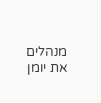מנהלים את יומן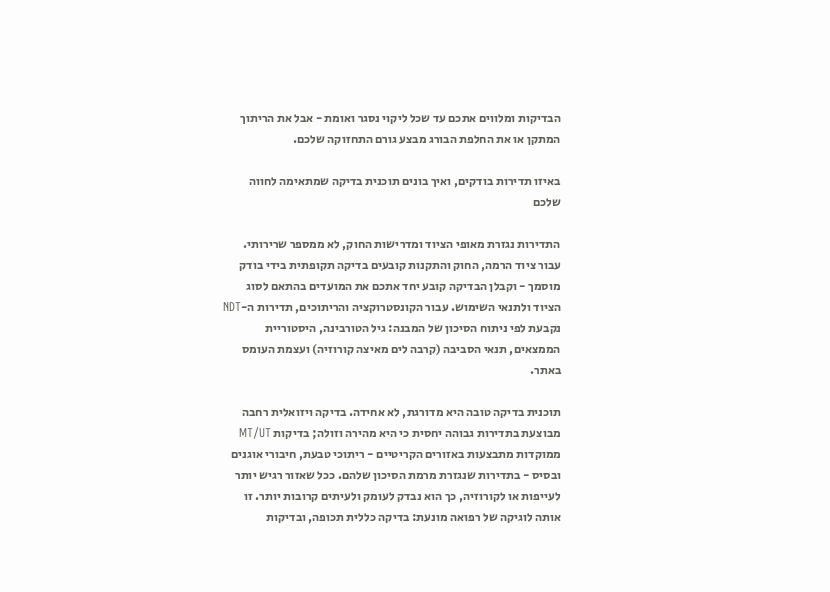הבדיקות ומלווים אתכם עד שכל ליקוי נסגר ואומת - אבל את הריתוך המתקן או את החלפת הבורג מבצע גורם התחזוקה שלכם.

באיזו תדירות בודקים, ואיך בונים תוכנית בדיקה שמתאימה לחווה שלכם

התדירות נגזרת מאופי הציוד ומדרישות החוק, לא ממספר שרירותי. עבור ציוד הרמה, החוק והתקנות קובעים בדיקה תקופתית בידי בודק מוסמך - וקבלן הבדיקה קובע יחד אתכם את המועדים בהתאם לסוג הציוד ולתנאי השימוש. עבור הקונסטרוקציה והריתוכים, תדירות ה-NDT נקבעת לפי ניתוח הסיכון של המבנה: גיל הטורבינה, היסטוריית הממצאים, תנאי הסביבה (קרבה לים מאיצה קורוזיה) ועצמת העומס באתר.

תוכנית בדיקה טובה היא מדורגת, לא אחידה. בדיקה ויזואלית רחבה מבוצעת בתדירות גבוהה יחסית כי היא מהירה וזולה; בדיקות MT/UT ממוקדות מתבצעות באזורים הקריטיים - ריתוכי טבעת, חיבורי אוגנים ובסיס - בתדירות שנגזרת מרמת הסיכון שלהם. ככל שאזור רגיש יותר לעייפות או לקורוזיה, כך הוא נבדק לעומק ולעיתים קרובות יותר. זו אותה לוגיקה של רפואה מונעת: בדיקה כללית תכופה, ובדיקות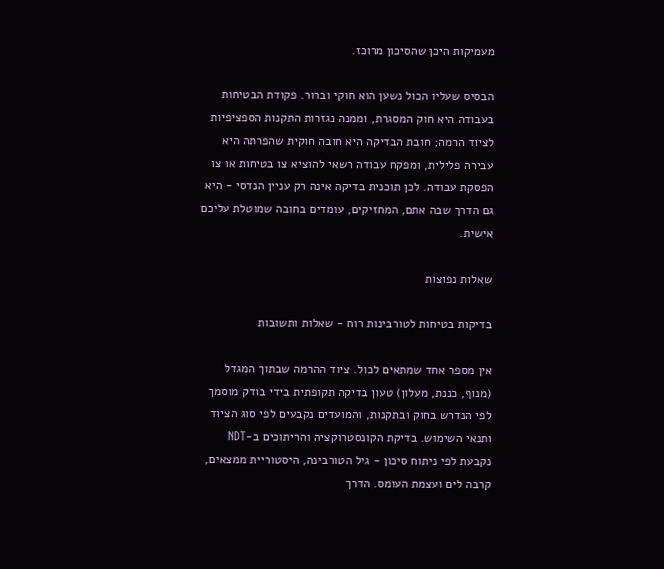מעמיקות היכן שהסיכון מרוכז.

הבסיס שעליו הכול נשען הוא חוקי וברור. פקודת הבטיחות בעבודה היא חוק המסגרת, וממנה נגזרות התקנות הספציפיות לציוד הרמה; חובת הבדיקה היא חובה חוקית שהפרתה היא עבירה פלילית, ומפקח עבודה רשאי להוציא צו בטיחות או צו הפסקת עבודה. לכן תוכנית בדיקה אינה רק עניין הנדסי - היא גם הדרך שבה אתם, המחזיקים, עומדים בחובה שמוטלת עליכם אישית.

שאלות נפוצות

בדיקות בטיחות לטורבינות רוח - שאלות ותשובות

אין מספר אחד שמתאים לכול. ציוד ההרמה שבתוך המגדל (מנוף, כננת, מעלון) טעון בדיקה תקופתית בידי בודק מוסמך לפי הנדרש בחוק ובתקנות, והמועדים נקבעים לפי סוג הציוד ותנאי השימוש. בדיקת הקונסטרוקציה והריתוכים ב-NDT נקבעת לפי ניתוח סיכון - גיל הטורבינה, היסטוריית ממצאים, קרבה לים ועצמת העומס. הדרך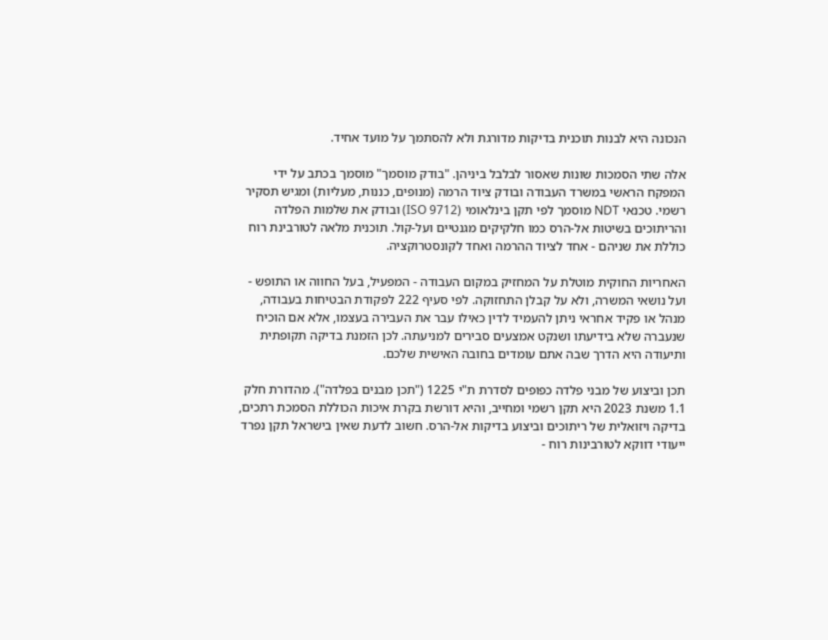הנכונה היא לבנות תוכנית בדיקות מדורגת ולא להסתמך על מועד אחיד.

אלה שתי הסמכות שונות שאסור לבלבל ביניהן. "בודק מוסמך" מוסמך בכתב על ידי המפקח הראשי במשרד העבודה ובודק ציוד הרמה (מנופים, כננות, מעליות) ומגיש תסקיר רשמי. טכנאי NDT מוסמך לפי תקן בינלאומי (ISO 9712) ובודק את שלמות הפלדה והריתוכים בשיטות אל-הרס כמו חלקיקים מגנטיים ועל-קול. תוכנית מלאה לטורבינת רוח כוללת את שניהם - אחד לציוד ההרמה ואחד לקונסטרוקציה.

האחריות החוקית מוטלת על המחזיק במקום העבודה - המפעיל, בעל החווה או התופש - ועל נושאי המשרה, ולא על קבלן התחזוקה. לפי סעיף 222 לפקודת הבטיחות בעבודה, מנהל או פקיד אחראי ניתן להעמיד לדין כאילו עבר את העבירה בעצמו, אלא אם הוכיח שנעברה שלא בידיעתו ושנקט אמצעים סבירים למניעתה. לכן הזמנת בדיקה תקופתית ותיעודה היא הדרך שבה אתם עומדים בחובה האישית שלכם.

תכן וביצוע של מבני פלדה כפופים לסדרת ת"י 1225 ("תכן מבנים בפלדה"). מהדורת חלק 1.1 משנת 2023 היא תקן רשמי ומחייב, והיא דורשת בקרת איכות הכוללת הסמכת רתכים, בדיקה ויזואלית של ריתוכים וביצוע בדיקות אל-הרס. חשוב לדעת שאין בישראל תקן נפרד ייעודי דווקא לטורבינות רוח -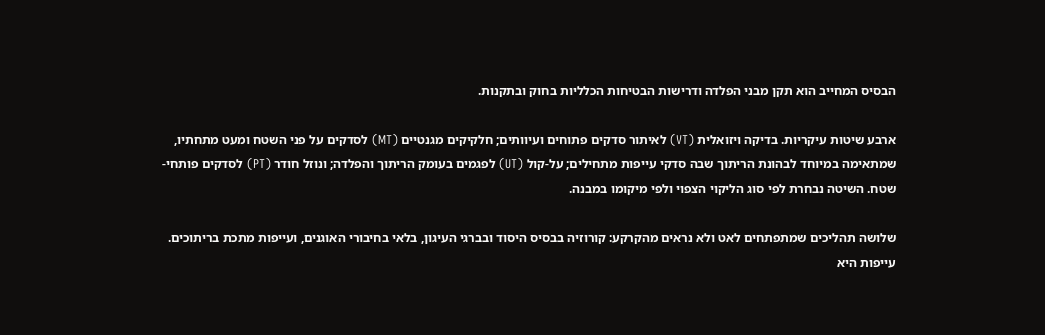הבסיס המחייב הוא תקן מבני הפלדה ודרישות הבטיחות הכלליות בחוק ובתקנות.

ארבע שיטות עיקריות. בדיקה ויזואלית (VT) לאיתור סדקים פתוחים ועיוותים; חלקיקים מגנטיים (MT) לסדקים על פני השטח ומעט מתחתיו, שמתאימה במיוחד לבהונת הריתוך שבה סדקי עייפות מתחילים; על-קול (UT) לפגמים בעומק הריתוך והפלדה; ונוזל חודר (PT) לסדקים פותחי-שטח. השיטה נבחרת לפי סוג הליקוי הצפוי ולפי מיקומו במבנה.

שלושה תהליכים שמתפתחים לאט ולא נראים מהקרקע: קורוזיה בבסיס היסוד ובברגי העיגון, בלאי בחיבורי האוגנים, ועייפות מתכת בריתוכים. עייפות היא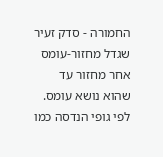החמורה - סדק זעיר שגדל מחזור-עומס אחר מחזור עד שהוא נושא עומס. לפי גופי הנדסה כמו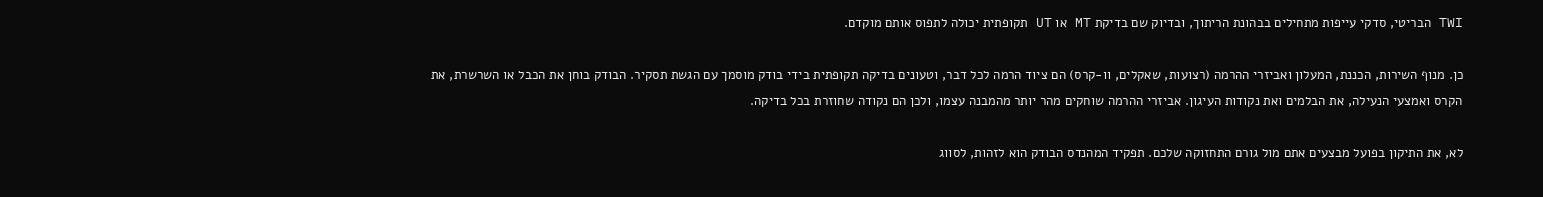TWI הבריטי, סדקי עייפות מתחילים בבהונת הריתוך, ובדיוק שם בדיקת MT או UT תקופתית יכולה לתפוס אותם מוקדם.

כן. מנוף השירות, הכננת, המעלון ואביזרי ההרמה (רצועות, שאקלים, וו-קרס) הם ציוד הרמה לכל דבר, וטעונים בדיקה תקופתית בידי בודק מוסמך עם הגשת תסקיר. הבודק בוחן את הכבל או השרשרת, את הקרס ואמצעי הנעילה, את הבלמים ואת נקודות העיגון. אביזרי ההרמה שוחקים מהר יותר מהמבנה עצמו, ולכן הם נקודה שחוזרת בכל בדיקה.

לא, את התיקון בפועל מבצעים אתם מול גורם התחזוקה שלכם. תפקיד המהנדס הבודק הוא לזהות, לסווג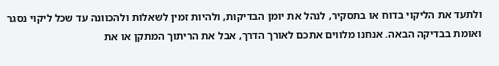ולתעד את הליקוי בדוח או בתסקיר, לנהל את יומן הבדיקות, ולהיות זמין לשאלות ולהכוונה עד שכל ליקוי נסגר ואומת בבדיקה הבאה. אנחנו מלווים אתכם לאורך הדרך, אבל את הריתוך המתקן או את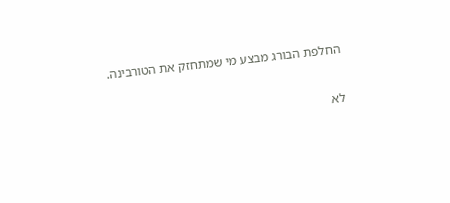החלפת הבורג מבצע מי שמתחזק את הטורבינה.

לא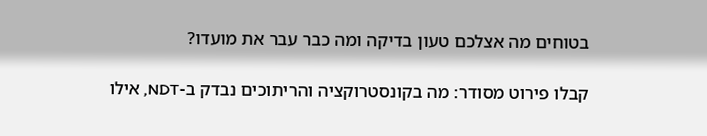בטוחים מה אצלכם טעון בדיקה ומה כבר עבר את מועדו?

קבלו פירוט מסודר: מה בקונסטרוקציה והריתוכים נבדק ב-NDT, אילו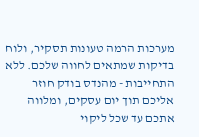מערכות הרמה טעונות תסקיר, ולוח בדיקות שמתאים לחווה שלכם. ללא התחייבות - מהנדס בודק חוזר אליכם תוך יום עסקים, ומלווה אתכם עד שכל ליקוי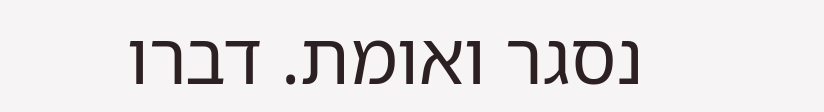נסגר ואומת. דברו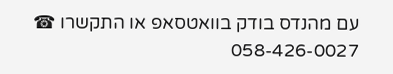עם מהנדס בודק בוואטסאפ או התקשרו ☎ 058-426-0027